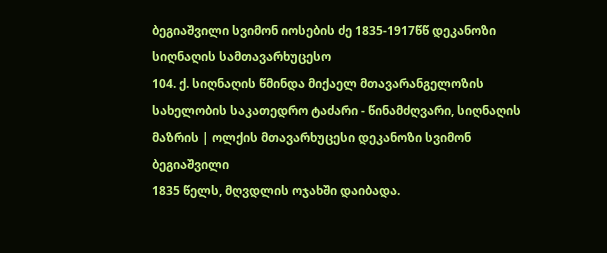ბეგიაშვილი სვიმონ იოსების ძე 1835-1917წწ დეკანოზი სიღნაღის სამთავარხუცესო
104. ქ. სიღნაღის წმინდა მიქაელ მთავარანგელოზის სახელობის საკათედრო ტაძარი - წინამძღვარი, სიღნაღის მაზრის | ოლქის მთავარხუცესი დეკანოზი სვიმონ ბეგიაშვილი
1835 წელს, მღვდლის ოჯახში დაიბადა.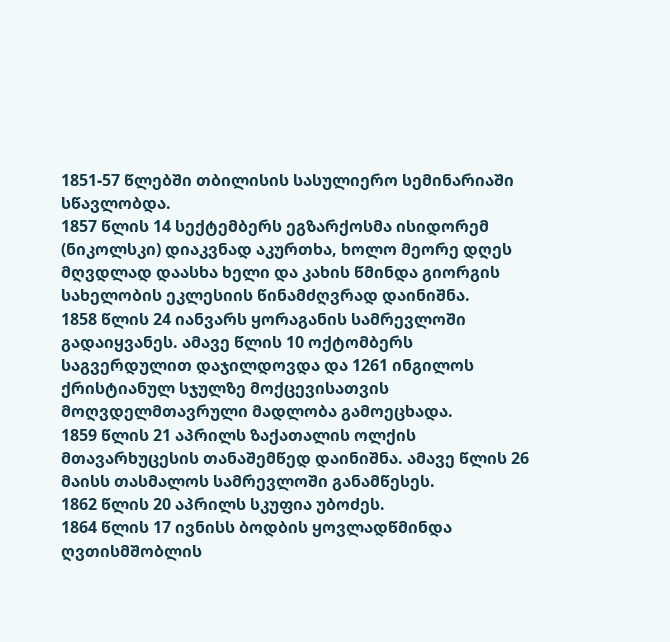1851-57 წლებში თბილისის სასულიერო სემინარიაში სწავლობდა.
1857 წლის 14 სექტემბერს ეგზარქოსმა ისიდორემ (ნიკოლსკი) დიაკვნად აკურთხა, ხოლო მეორე დღეს მღვდლად დაასხა ხელი და კახის წმინდა გიორგის სახელობის ეკლესიის წინამძღვრად დაინიშნა.
1858 წლის 24 იანვარს ყორაგანის სამრევლოში გადაიყვანეს. ამავე წლის 10 ოქტომბერს საგვერდულით დაჯილდოვდა და 1261 ინგილოს ქრისტიანულ სჯულზე მოქცევისათვის მოღვდელმთავრული მადლობა გამოეცხადა.
1859 წლის 21 აპრილს ზაქათალის ოლქის მთავარხუცესის თანაშემწედ დაინიშნა. ამავე წლის 26 მაისს თასმალოს სამრევლოში განამწესეს.
1862 წლის 20 აპრილს სკუფია უბოძეს.
1864 წლის 17 ივნისს ბოდბის ყოვლადწმინდა ღვთისმშობლის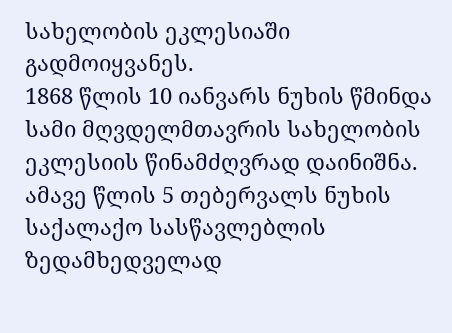სახელობის ეკლესიაში გადმოიყვანეს.
1868 წლის 10 იანვარს ნუხის წმინდა სამი მღვდელმთავრის სახელობის ეკლესიის წინამძღვრად დაინიშნა. ამავე წლის 5 თებერვალს ნუხის საქალაქო სასწავლებლის ზედამხედველად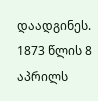დაადგინეს.
1873 წლის 8 აპრილს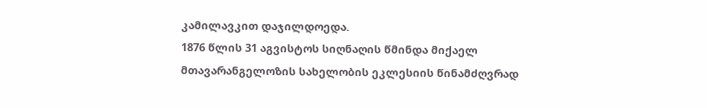კამილავკით დაჯილდოედა.
1876 წლის 31 აგვისტოს სიღნაღის წმინდა მიქაელ მთავარანგელოზის სახელობის ეკლესიის წინამძღვრად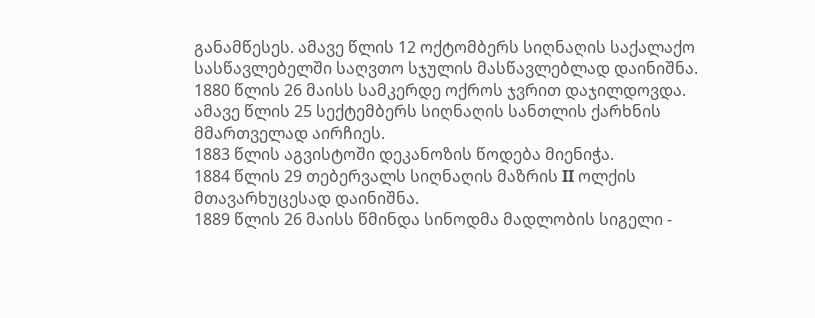განამწესეს. ამავე წლის 12 ოქტომბერს სიღნაღის საქალაქო სასწავლებელში საღვთო სჯულის მასწავლებლად დაინიშნა.
1880 წლის 26 მაისს სამკერდე ოქროს ჯვრით დაჯილდოვდა.
ამავე წლის 25 სექტემბერს სიღნაღის სანთლის ქარხნის მმართველად აირჩიეს.
1883 წლის აგვისტოში დეკანოზის წოდება მიენიჭა.
1884 წლის 29 თებერვალს სიღნაღის მაზრის II ოლქის მთავარხუცესად დაინიშნა.
1889 წლის 26 მაისს წმინდა სინოდმა მადლობის სიგელი -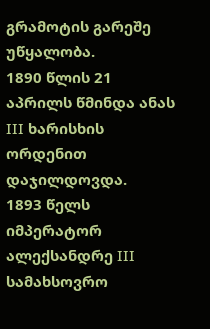გრამოტის გარეშე უწყალობა.
1890 წლის 21 აპრილს წმინდა ანას III ხარისხის ორდენით დაჯილდოვდა.
1893 წელს იმპერატორ ალექსანდრე III სამახსოვრო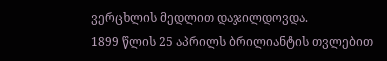ვერცხლის მედლით დაჯილდოვდა.
1899 წლის 25 აპრილს ბრილიანტის თვლებით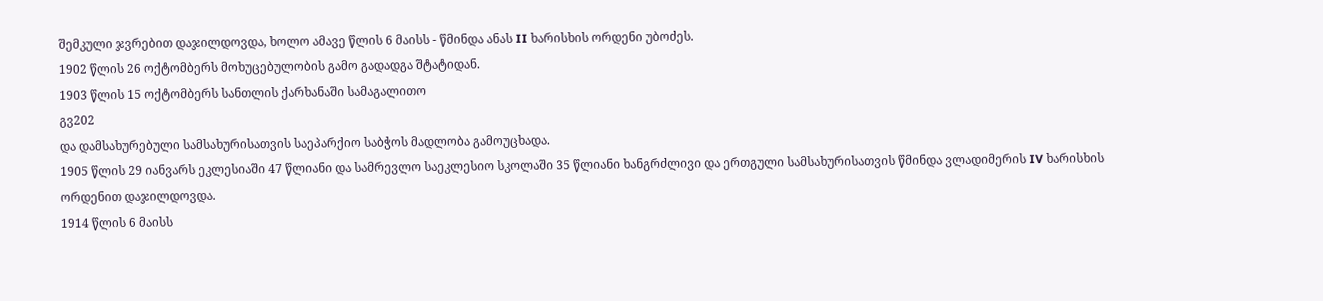შემკული ჯვრებით დაჯილდოვდა, ხოლო ამავე წლის 6 მაისს - წმინდა ანას II ხარისხის ორდენი უბოძეს.
1902 წლის 26 ოქტომბერს მოხუცებულობის გამო გადადგა შტატიდან.
1903 წლის 15 ოქტომბერს სანთლის ქარხანაში სამაგალითო
გვ202
და დამსახურებული სამსახურისათვის საეპარქიო საბჭოს მადლობა გამოუცხადა.
1905 წლის 29 იანვარს ეკლესიაში 47 წლიანი და სამრევლო საეკლესიო სკოლაში 35 წლიანი ხანგრძლივი და ერთგული სამსახურისათვის წმინდა ვლადიმერის IV ხარისხის ორდენით დაჯილდოვდა.
1914 წლის 6 მაისს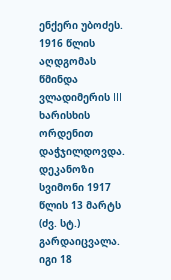ენქერი უბოძეს.
1916 წლის აღდგომას წმინდა ვლადიმერის III ხარისხის ორდენით დაჭჯილდოვდა. დეკანოზი სვიმონი 1917 წლის 13 მარტს (ძვ. სტ.) გარდაიცვალა. იგი 18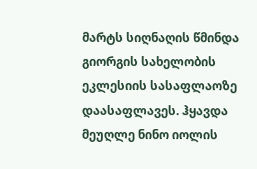მარტს სიღნაღის წმინდა გიორგის სახელობის ეკლესიის სასაფლაოზე დაასაფლავეს. ჰყავდა მეუღლე ნინო იოლის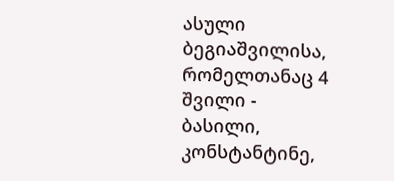ასული ბეგიაშვილისა, რომელთანაც 4 შვილი - ბასილი, კონსტანტინე,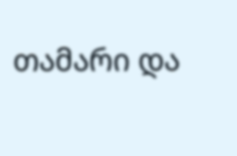თამარი და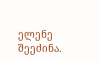ელენე შეეძინა.